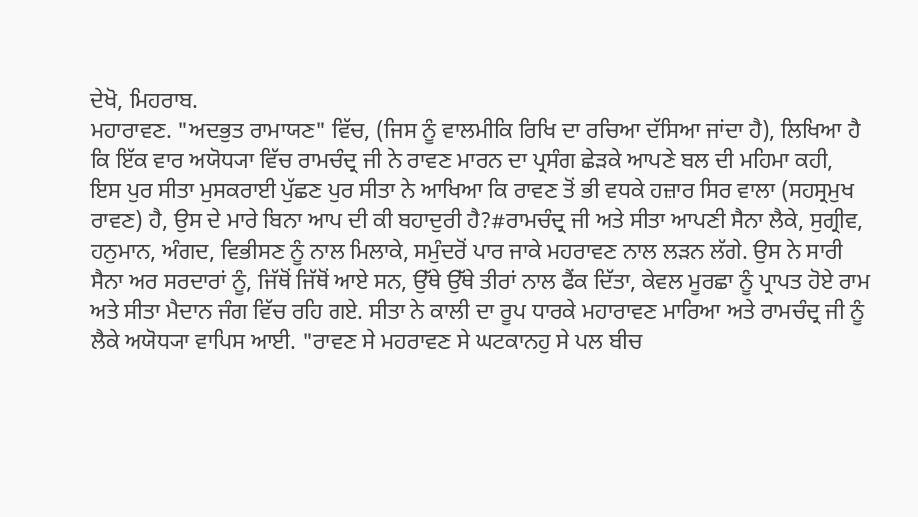ਦੇਖੋ, ਮਿਹਰਾਬ.
ਮਹਾਰਾਵਣ. "ਅਦਭੁਤ ਰਾਮਾਯਣ" ਵਿੱਚ, (ਜਿਸ ਨੂੰ ਵਾਲਮੀਕਿ ਰਿਖਿ ਦਾ ਰਚਿਆ ਦੱਸਿਆ ਜਾਂਦਾ ਹੈ), ਲਿਖਿਆ ਹੈ ਕਿ ਇੱਕ ਵਾਰ ਅਯੋਧ੍ਯਾ ਵਿੱਚ ਰਾਮਚੰਦ੍ਰ ਜੀ ਨੇ ਰਾਵਣ ਮਾਰਨ ਦਾ ਪ੍ਰਸੰਗ ਛੇੜਕੇ ਆਪਣੇ ਬਲ ਦੀ ਮਹਿਮਾ ਕਹੀ, ਇਸ ਪੁਰ ਸੀਤਾ ਮੁਸਕਰਾਈ ਪੁੱਛਣ ਪੁਰ ਸੀਤਾ ਨੇ ਆਖਿਆ ਕਿ ਰਾਵਣ ਤੋਂ ਭੀ ਵਧਕੇ ਹਜ਼ਾਰ ਸਿਰ ਵਾਲਾ (ਸਹਸ੍ਰਮੁਖ ਰਾਵਣ) ਹੈ, ਉਸ ਦੇ ਮਾਰੇ ਬਿਨਾ ਆਪ ਦੀ ਕੀ ਬਹਾਦੁਰੀ ਹੈ?#ਰਾਮਚੰਦ੍ਰ ਜੀ ਅਤੇ ਸੀਤਾ ਆਪਣੀ ਸੈਨਾ ਲੈਕੇ, ਸੁਗ੍ਰੀਵ, ਹਨੁਮਾਨ, ਅੰਗਦ, ਵਿਭੀਸਣ ਨੂੰ ਨਾਲ ਮਿਲਾਕੇ, ਸਮੁੰਦਰੋਂ ਪਾਰ ਜਾਕੇ ਮਹਰਾਵਣ ਨਾਲ ਲੜਨ ਲੱਗੇ. ਉਸ ਨੇ ਸਾਰੀ ਸੈਨਾ ਅਰ ਸਰਦਾਰਾਂ ਨੂੰ, ਜਿੱਥੋਂ ਜਿੱਥੋਂ ਆਏ ਸਨ, ਉੱਥੇ ਉੱਥੇ ਤੀਰਾਂ ਨਾਲ ਫੈਂਕ ਦਿੱਤਾ, ਕੇਵਲ ਮੂਰਛਾ ਨੂੰ ਪ੍ਰਾਪਤ ਹੋਏ ਰਾਮ ਅਤੇ ਸੀਤਾ ਮੈਦਾਨ ਜੰਗ ਵਿੱਚ ਰਹਿ ਗਏ. ਸੀਤਾ ਨੇ ਕਾਲੀ ਦਾ ਰੂਪ ਧਾਰਕੇ ਮਹਾਰਾਵਣ ਮਾਰਿਆ ਅਤੇ ਰਾਮਚੰਦ੍ਰ ਜੀ ਨੂੰ ਲੈਕੇ ਅਯੋਧ੍ਯਾ ਵਾਪਿਸ ਆਈ. "ਰਾਵਣ ਸੇ ਮਹਰਾਵਣ ਸੇ ਘਟਕਾਨਹੁ ਸੇ ਪਲ ਬੀਚ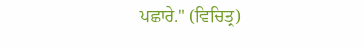ਪਛਾਰੇ." (ਵਿਚਿਤ੍ਰ)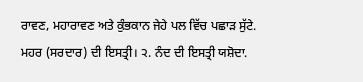ਰਾਵਣ, ਮਹਾਰਾਵਣ ਅਤੇ ਕੁੰਭਕਾਨ ਜੇਹੇ ਪਲ ਵਿੱਚ ਪਛਾੜ ਸੁੱਟੇ.
ਮਹਰ (ਸਰਦਾਰ) ਦੀ ਇਸਤ੍ਰੀ। ੨. ਨੰਦ ਦੀ ਇਸਤ੍ਰੀ ਯਸ਼ੋਦਾ.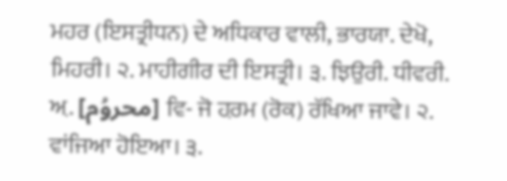ਮਹਰ (ਇਸਤ੍ਰੀਧਨ) ਦੇ ਅਧਿਕਾਰ ਵਾਲੀ, ਭਾਰਯਾ. ਦੇਖੋ, ਮਿਹਰੀ। ੨. ਮਾਹੀਗੀਰ ਦੀ ਇਸਤ੍ਰੀ। ੩. ਝਿਉਰੀ. ਧੀਵਰੀ.
ਅ਼. [محروُم] ਵਿ- ਜੋ ਹ਼ਰਮ (ਰੋਕ) ਰੱਖਿਆ ਜਾਵੇ। ੨. ਵਾਂਜਿਆ ਹੋਇਆ। ੩.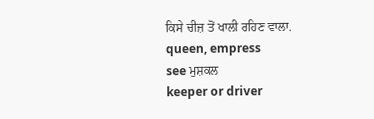ਕਿਸੇ ਚੀਜ਼ ਤੋਂ ਖਾਲੀ ਰਹਿਣ ਵਾਲਾ.
queen, empress
see ਮੁਸ਼ਕਲ
keeper or driver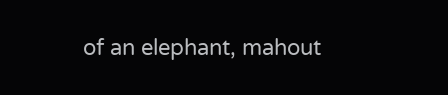of an elephant, mahout